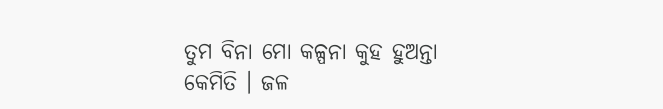ତୁମ ବିନା ମୋ କଳ୍ପନା କୁହ ହୁଅନ୍ତା କେମିତି । ଜଳ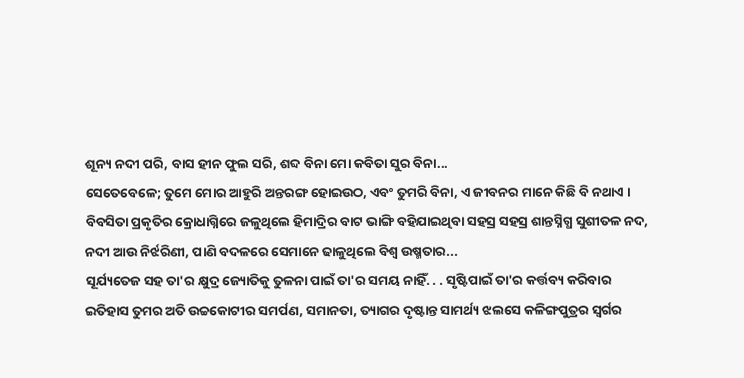ଶୂନ୍ୟ ନଦୀ ପରି, ବାସ ହୀନ ଫୁଲ ସରି, ଶବ୍ଦ ବିନା ମୋ କବିତା ସୁର ବିନା...
ସେତେବେଳେ; ତୁମେ ମୋର ଆହୁରି ଅନ୍ତରଙ୍ଗ ହୋଇଉଠ, ଏବଂ ତୁମରି ବିନା, ଏ ଜୀବନର ମାନେ କିଛି ବି ନଥାଏ ।
ବିବସିତା ପ୍ରକୃତିର କ୍ରୋଧାଗ୍ନିରେ ଜଳୁଥିଲେ ହିମାଦ୍ରିର ବାଟ ଭାଙ୍ଗି ବହିଯାଇଥିବା ସହସ୍ର ସହସ୍ର ଶାନ୍ତସ୍ନିଗ୍ଧ ସୁଶୀତଳ ନଦ, ନଦୀ ଆଉ ନିର୍ଝରିଣୀ, ପାଣି ବଦଳରେ ସେମାନେ ଢାଳୁଥିଲେ ବିଶ୍ୱ ଉଷ୍ମତାର...
ସୂର୍ଯ୍ୟତେଜ ସହ ତା'ର କ୍ଷୁଦ୍ର ଜ୍ୟୋତିକୁ ତୁଳନା ପାଇଁ ତା'ର ସମୟ ନାହିଁ. . . ସୃଷ୍ଟିପାଇଁ ତା'ର କର୍ତ୍ତବ୍ୟ କରିବାର
ଇତିହାସ ତୁମର ଅତି ଉଚ୍ଚକୋଟୀର ସମର୍ପଣ, ସମାନତା, ତ୍ୟାଗର ଦୃଷ୍ଟାନ୍ତ ସାମର୍ଥ୍ୟ ଝଲସେ କଳିଙ୍ଗପୁତ୍ରର ସ୍ୱର୍ଗର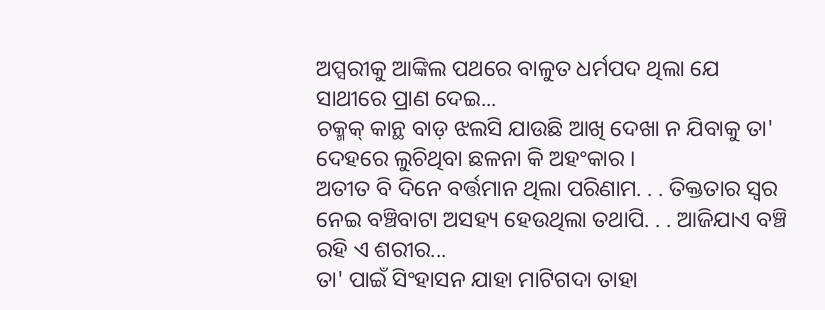ଅପ୍ସରୀକୁ ଆଙ୍କିଲ ପଥରେ ବାଳୁତ ଧର୍ମପଦ ଥିଲା ଯେ ସାଥୀରେ ପ୍ରାଣ ଦେଇ...
ଚକ୍ମକ୍ କାନ୍ଥ ବାଡ଼ ଝଲସି ଯାଉଛି ଆଖି ଦେଖା ନ ଯିବାକୁ ତା' ଦେହରେ ଲୁଚିଥିବା ଛଳନା କି ଅହଂକାର ।
ଅତୀତ ବି ଦିନେ ବର୍ତ୍ତମାନ ଥିଲା ପରିଣାମ. . . ତିକ୍ତତାର ସ୍ୱର ନେଇ ବଞ୍ଚିବାଟା ଅସହ୍ୟ ହେଉଥିଲା ତଥାପି. . . ଆଜିଯାଏ ବଞ୍ଚି ରହି ଏ ଶରୀର...
ତା' ପାଇଁ ସିଂହାସନ ଯାହା ମାଟିଗଦା ତାହା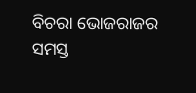ବିଚରା ଭୋଜରାଜର ସମସ୍ତ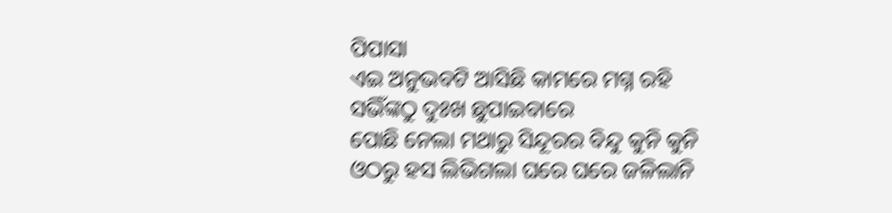ପିପାସା
ଏଇ ଅନୁଭବଟି ଆସିଛି କାମରେ ମଗ୍ନ ରହି ସଭିଁଙ୍କଠୁ ଦୁଃଖ ଛୁପାଇବାରେ
ପୋଛି ନେଲା ମଥାରୁ ସିନ୍ଦୂରର ବିନ୍ଦୁ କୁନି କୁନି ଓଠରୁ ହସ ଲିଭିଗଲା ଘରେ ଘରେ ଜଳିଲାନି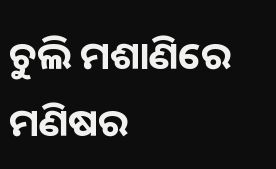ଚୁଲି ମଶାଣିରେ ମଣିଷର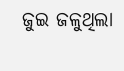ଜୁଇ ଜଳୁଥିଲା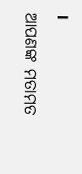।
ଆପଣଙ୍କ ମତାମତ